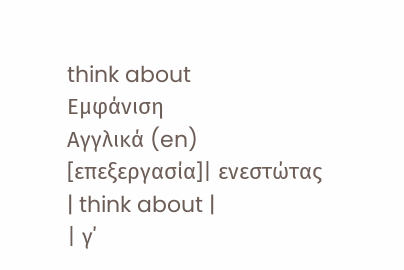think about
Εμφάνιση
Αγγλικά (en)
[επεξεργασία]| ενεστώτας | think about |
| γ΄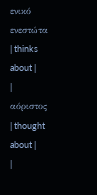ενικό ενεστώτα | thinks about |
| αόριστος | thought about |
|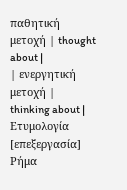παθητική μετοχή | thought about |
| ενεργητική μετοχή | thinking about |
Ετυμολογία
[επεξεργασία]
Ρήμα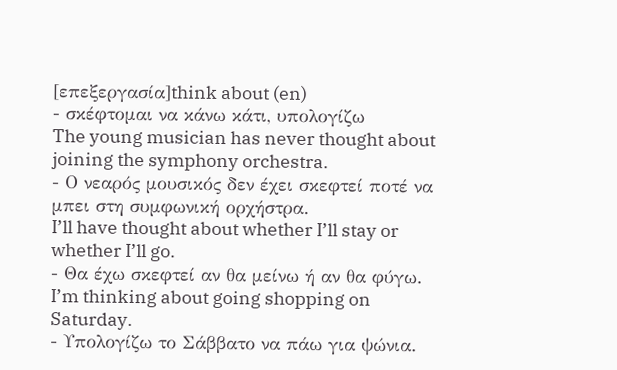[επεξεργασία]think about (en)
- σκέφτομαι να κάνω κάτι, υπολογίζω
The young musician has never thought about joining the symphony orchestra.
- Ο νεαρός μουσικός δεν έχει σκεφτεί ποτέ να μπει στη συμφωνική ορχήστρα.
I’ll have thought about whether I’ll stay or whether I’ll go.
- Θα έχω σκεφτεί αν θα μείνω ή αν θα φύγω.
I’m thinking about going shopping on Saturday.
- Υπολογίζω το Σάββατο να πάω για ψώνια.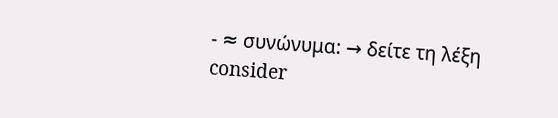- ≈ συνώνυμα: → δείτε τη λέξη consider